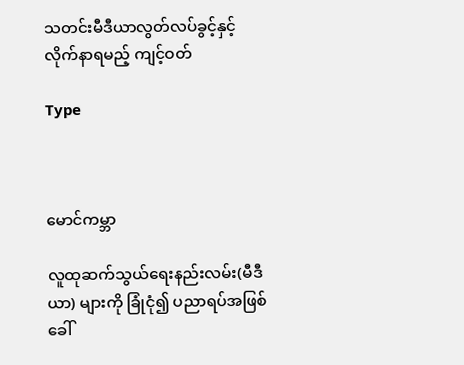သတင်းမီဒီယာလွတ်လပ်ခွင့်နှင့် လိုက်နာရမည့် ကျင့်ဝတ်

Type



မောင်ကမ္ဘာ

လူထုဆက်သွယ်ရေးနည်းလမ်း(မီဒီယာ) များကို ခြုံငုံ၍ ပညာရပ်အဖြစ်ခေါ်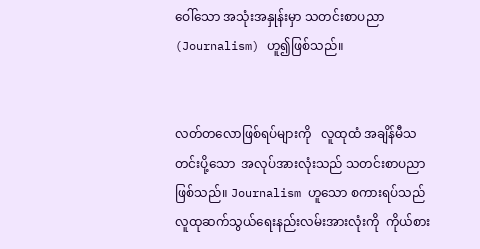ဝေါ်သော အသုံးအနှုန်းမှာ သတင်းစာပညာ(Journalism) ဟူ၍ဖြစ်သည်။


လတ်တလောဖြစ်ရပ်များကို   လူထုထံ အချိန်မီသတင်းပို့သော  အလုပ်အားလုံးသည် သတင်းစာပညာဖြစ်သည်။ Journalism ဟူသော စကားရပ်သည် လူထုဆက်သွယ်ရေးနည်းလမ်းအားလုံးကို  ကိုယ်စား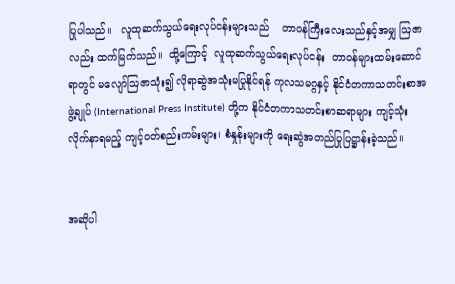ပြုပါသည်။   လူထုဆက်သွယ်ရေးလုပ်ငန်းများသည်    တာဝန်ကြီးလေးသည်နှင့်အမျှ ဩဇာလည်း ထက်မြက်သည်။  ထို့ကြောင့်  လူထုဆက်သွယ်ရေးလုပ်ငန်း  တာဝန်များထမ်းဆောင်ရာတွင် မလျော်ဩဇာသုံး၍ လိုရာဆွဲအသုံးမပြုနိုင်ရန် ကုလသမဂ္ဂနှင့် နိုင်ငံတကာသတင်းစာအဖွဲ့ချုပ် (International Press Institute) တို့က နိုင်ငံတကာသတင်းစာဆရာများ ကျင့်သုံးလိုက်နာရမည့် ကျင့်ဝတ်စည်းကမ်းများ၊ စံနှုန်းများကို ရေးဆွဲအတည်ပြုပြဋ္ဌာန်းခဲ့သည်။


အဆိုပါ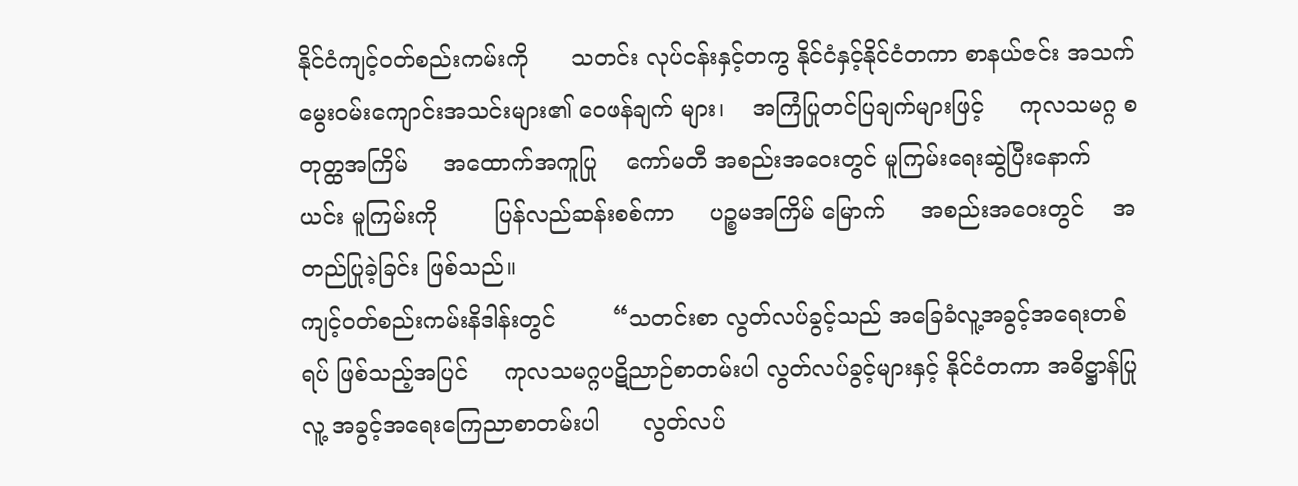နိုင်ငံကျင့်ဝတ်စည်းကမ်းကို      သတင်း လုပ်ငန်းနှင့်တကွ နိုင်ငံနှင့်နိုင်ငံတကာ စာနယ်ဇင်း အသက်မွေးဝမ်းကျောင်းအသင်းများ၏ ဝေဖန်ချက် များ၊    အကြံပြုတင်ပြချက်များဖြင့်     ကုလသမဂ္ဂ စတုတ္ထအကြိမ်     အထောက်အကူပြု    ကော်မတီ အစည်းအဝေးတွင် မူကြမ်းရေးဆွဲပြီးနောက်  ယင်း မူကြမ်းကို        ပြန်လည်ဆန်းစစ်ကာ     ပဉ္စမအကြိမ် မြောက်     အစည်းအဝေးတွင်    အတည်ပြုခဲ့ခြင်း ဖြစ်သည်။
ကျင့်ဝတ်စည်းကမ်းနိဒါန်းတွင်        “သတင်းစာ လွတ်လပ်ခွင့်သည် အခြေခံလူ့အခွင့်အရေးတစ်ရပ် ဖြစ်သည့်အပြင်     ကုလသမဂ္ဂပဋိညာဉ်စာတမ်းပါ လွတ်လပ်ခွင့်များနှင့် နိုင်ငံတကာ အဓိဋ္ဌာန်ပြု  လူ့ အခွင့်အရေးကြေညာစာတမ်းပါ      လွတ်လပ်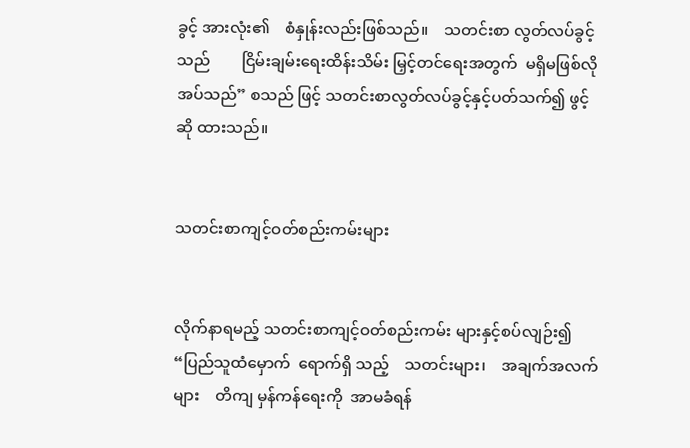ခွင့် အားလုံး၏    စံနှုန်းလည်းဖြစ်သည်။    သတင်းစာ လွတ်လပ်ခွင့်သည်        ငြိမ်းချမ်းရေးထိန်းသိမ်း မြှင့်တင်ရေးအတွက်  မရှိမဖြစ်လိုအပ်သည်” စသည် ဖြင့် သတင်းစာလွတ်လပ်ခွင့်နှင့်ပတ်သက်၍ ဖွင့်ဆို ထားသည်။


သတင်းစာကျင့်ဝတ်စည်းကမ်းများ


လိုက်နာရမည့် သတင်းစာကျင့်ဝတ်စည်းကမ်း များနှင့်စပ်လျဉ်း၍ “ပြည်သူထံမှောက်  ရောက်ရှိ သည့်    သတင်းများ၊    အချက်အလက်များ    တိကျ မှန်ကန်ရေးကို  အာမခံရန်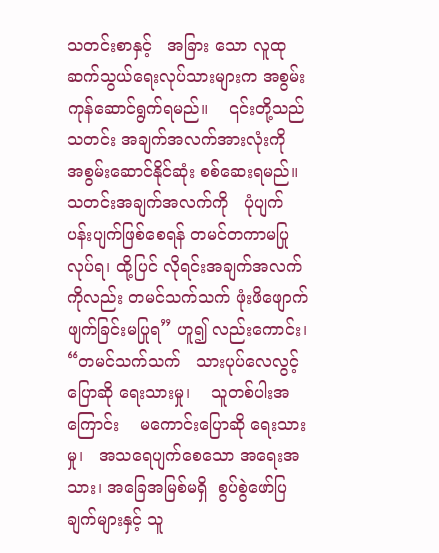သတင်းစာနှင့်   အခြား သော လူထုဆက်သွယ်ရေးလုပ်သားများက အစွမ်း ကုန်ဆောင်ရွက်ရမည်။    ၎င်းတို့သည်     သတင်း အချက်အလက်အားလုံးကို     အစွမ်းဆောင်နိုင်ဆုံး စစ်ဆေးရမည်။ သတင်းအချက်အလက်ကို   ပုံပျက် ပန်းပျက်ဖြစ်စေရန် တမင်တကာမပြုလုပ်ရ၊ ထို့ပြင် လိုရင်းအချက်အလက်ကိုလည်း တမင်သက်သက် ဖုံးဖိဖျောက်ဖျက်ခြင်းမပြုရ” ဟူ၍ လည်းကောင်း၊
“တမင်သက်သက်   သားပုပ်လေလွင့်   ပြောဆို ရေးသားမှု၊    သူတစ်ပါးအကြောင်း    မကောင်းပြောဆို ရေးသားမှု၊   အသရေပျက်စေသော အရေးအသား၊ အခြေအမြစ်မရှိ  စွပ်စွဲဖော်ပြချက်များနှင့် သူ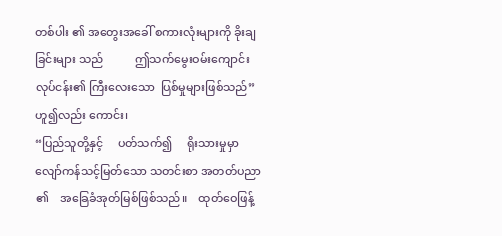တစ်ပါး ၏ အတွေးအခေါ် စကားလုံးများကို ခိုးချခြင်းများ သည်           ဤသက်မွေးဝမ်းကျောင်းလုပ်ငန်း၏ ကြီးလေးသော  ပြစ်မှုများဖြစ်သည်”  ဟူ၍လည်း ကောင်း၊
“ပြည်သူတို့နှင့်     ပတ်သက်၍     ရိုးသားမှုမှာ လျော်ကန်သင့်မြတ်သော သတင်းစာ အတတ်ပညာ ၏    အခြေခံအုတ်မြစ်ဖြစ်သည်။    ထုတ်ဝေဖြန့်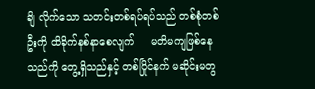ချိ လိုက်သော သတင်းတစ်ရပ်ရပ်သည် တစ်စုံတစ်ဦးကို ထိခိုက်နစ်နာစေလျက်     မတိမကျဖြစ်နေသည်ကို တွေ့ရှိသည်နှင့် တစ်ပြိုင်နက် မဆိုင်းမတွ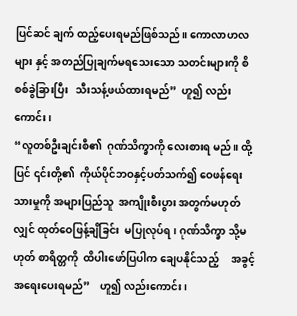ပြင်ဆင် ချက် ထည့်ပေးရမည်ဖြစ်သည်။ ကောလာဟလများ နှင့် အတည်ပြုချက်မရသေးသော သတင်းများကို စိစစ်ခွဲခြားပြီး   သီးသန့်ဖယ်ထားရမည်”  ဟူ၍ လည်းကောင်း၊
“လူတစ်ဦးချင်းစီ၏  ဂုဏ်သိက္ခာကို လေးစားရ မည်။ ထို့ပြင် ၎င်းတို့၏  ကိုယ်ပိုင်ဘဝနှင့်ပတ်သက်၍ ဝေဖန်ရေးသားမှုကို အများပြည်သူ  အကျိုးစီးပွား အတွက်မဟုတ်လျှင် ထုတ်ဝေဖြန့်ချိခြင်း  မပြုလုပ်ရ၊ ဂုဏ်သိက္ခာ သို့မဟုတ် စာရိတ္တကို  ထိပါးဖော်ပြပါက ချေပနိုင်သည့်     အခွင့်အရေးပေးရမည်”    ဟူ၍ လည်းကောင်း၊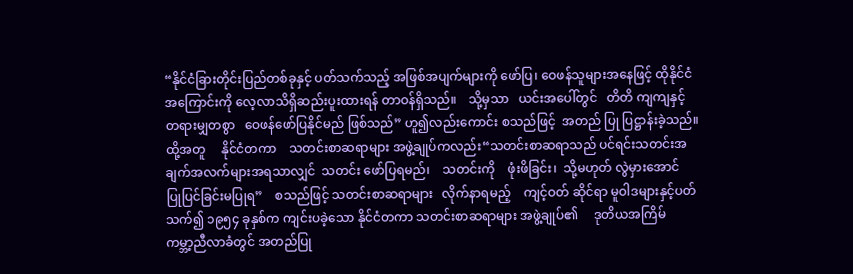“နိုင်ငံခြားတိုင်းပြည်တစ်ခုနှင့် ပတ်သက်သည့် အဖြစ်အပျက်များကို ဖော်ပြ၊ ဝေဖန်သူများအနေဖြင့် ထိုနိုင်ငံအကြောင်းကို လေ့လာသိရှိဆည်းပူးထားရန် တာဝန်ရှိသည်။    သို့မှသာ   ယင်းအပေါ်တွင်   တိတိ ကျကျနှင့်    တရားမျှတစွာ   ဝေဖန်ဖော်ပြနိုင်မည် ဖြစ်သည်” ဟူ၍လည်းကောင်း စသည်ဖြင့်  အတည် ပြု ပြဋ္ဌာန်းခဲ့သည်။
ထို့အတူ     နိုင်ငံတကာ    သတင်းစာဆရာများ အဖွဲ့ချုပ်ကလည်း“သတင်းစာဆရာသည် ပင်ရင်းသတင်းအချက်အလက်များအရသာလျှင်  သတင်း ဖော်ပြရမည်၊    သတင်းကို    ဖုံးဖိခြင်း၊  သို့မဟုတ် လွဲမှားအောင်   ပြုပြင်ခြင်းမပြုရ”    စသည်ဖြင့် သတင်းစာဆရာများ   လိုက်နာရမည့်    ကျင့်ဝတ် ဆိုင်ရာ မူဝါဒများနှင့်ပတ်သက်၍ ၁၉၅၄ ခုနှစ်က ကျင်းပခဲ့သော နိုင်ငံတကာ သတင်းစာဆရာများ အဖွဲ့ချုပ်၏     ဒုတိယအကြိမ်   ကမ္ဘာ့ညီလာခံတွင် အတည်ပြု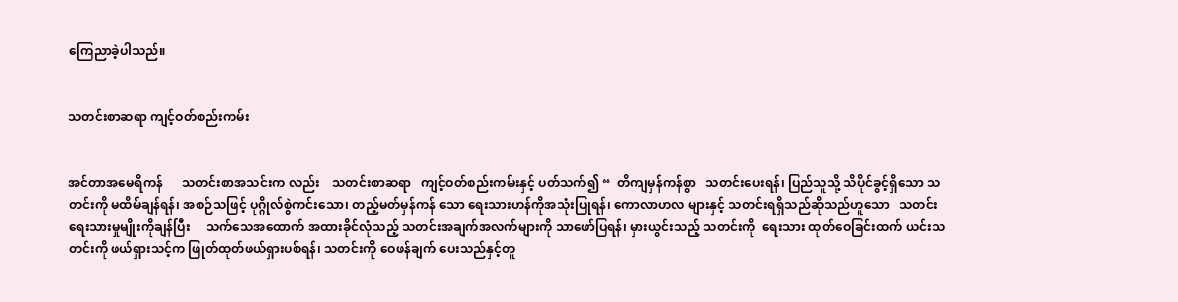ကြေညာခဲ့ပါသည်။


သတင်းစာဆရာ ကျင့်ဝတ်စည်းကမ်း


အင်တာအမေရိကန်      သတင်းစာအသင်းက လည်း    သတင်းစာဆရာ   ကျင့်ဝတ်စည်းကမ်းနှင့် ပတ်သက်၍ “  တိကျမှန်ကန်စွာ   သတင်းပေးရန်၊ ပြည်သူသို့ သိပိုင်ခွင့်ရှိသော သတင်းကို မထိမ်ချန်ရန်၊ အစဉ်သဖြင့် ပုဂ္ဂိုလ်စွဲကင်းသော၊ တည့်မတ်မှန်ကန် သော ရေးသားဟန်ကိုအသုံးပြုရန်၊ ကောလာဟလ များနှင့် သတင်းရရှိသည်ဆိုသည်ဟူသော   သတင်း ရေးသားမှုမျိုးကိုချန်ပြီး     သက်သေအထောက် အထားခိုင်လုံသည့် သတင်းအချက်အလက်များကို သာဖော်ပြရန်၊ မှားယွင်းသည့် သတင်းကို  ရေးသား ထုတ်ဝေခြင်းထက် ယင်းသတင်းကို ဖယ်ရှားသင့်က ဖြုတ်ထုတ်ဖယ်ရှားပစ်ရန်၊ သတင်းကို ဝေဖန်ချက် ပေးသည်နှင့်တူ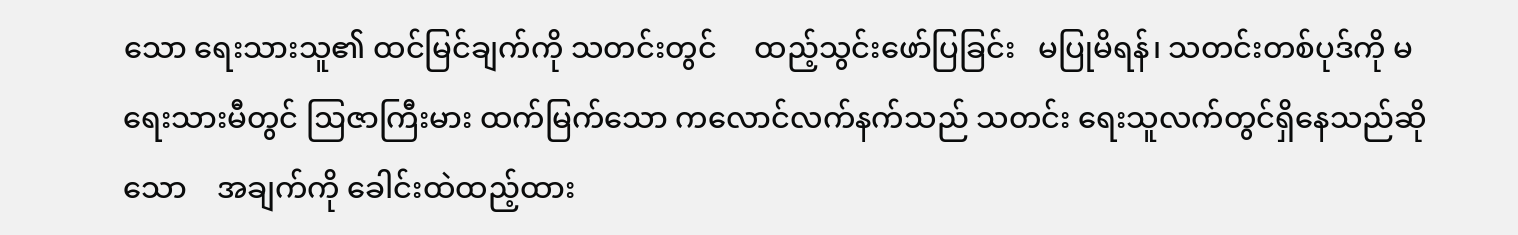သော ရေးသားသူ၏ ထင်မြင်ချက်ကို သတင်းတွင်     ထည့်သွင်းဖော်ပြခြင်း   မပြုမိရန်၊ သတင်းတစ်ပုဒ်ကို မရေးသားမီတွင် ဩဇာကြီးမား ထက်မြက်သော ကလောင်လက်နက်သည် သတင်း ရေးသူလက်တွင်ရှိနေသည်ဆိုသော    အချက်ကို ခေါင်းထဲထည့်ထား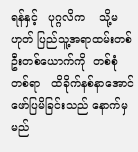ရန်နှင့်   ပုဂ္ဂလိက    သို့မဟုတ် ပြည်သူ့အရာထမ်းတစ်ဦးတစ်ယောက်ကို  တစ်စုံ တစ်ရာ   ထိခိုက်နစ်နာအောင်    ဖော်ပြမိခြင်းသည် နောက်မှ မည်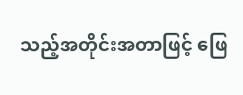သည့်အတိုင်းအတာဖြင့် ဖြေ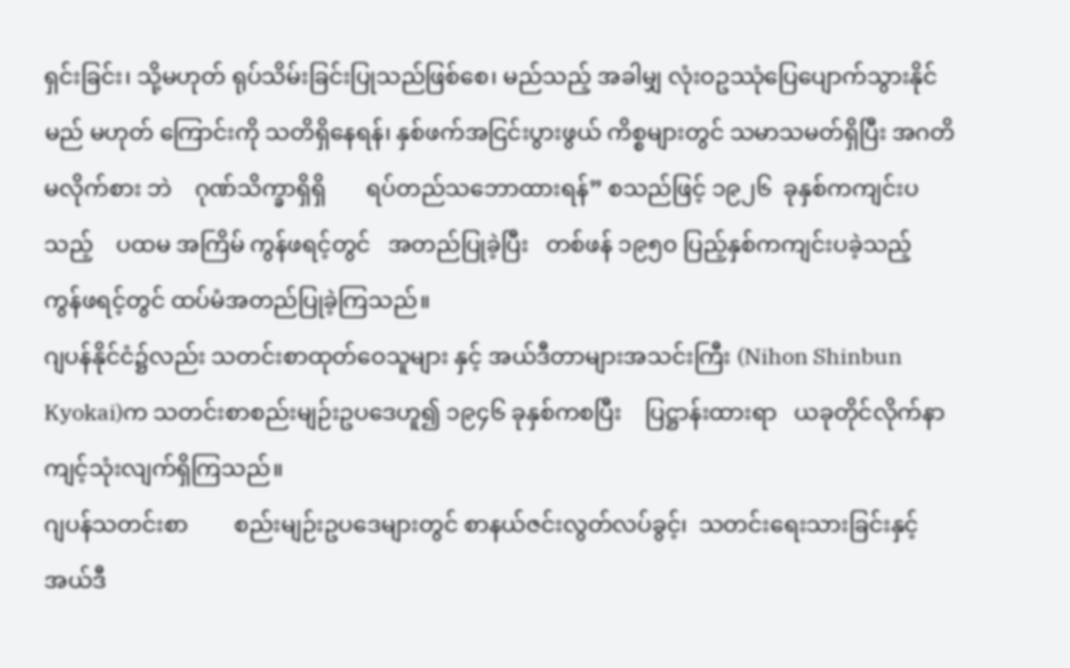ရှင်းခြင်း၊ သို့မဟုတ် ရုပ်သိမ်းခြင်းပြုသည်ဖြစ်စေ၊ မည်သည့် အခါမျှ လုံးဝဥဿုံပြေပျောက်သွားနိုင်မည် မဟုတ် ကြောင်းကို သတိရှိနေရန်၊ နှစ်ဖက်အငြင်းပွားဖွယ် ကိစ္စများတွင် သမာသမတ်ရှိပြီး အဂတိမလိုက်စား ဘဲ    ဂုဏ်သိက္ခာရှိရှိ       ရပ်တည်သဘောထားရန်” စသည်ဖြင့် ၁၉၂၆  ခုနှစ်ကကျင်းပသည့်    ပထမ အကြိမ် ကွန်ဖရင့်တွင်   အတည်ပြုခဲ့ပြီး   တစ်ဖန် ၁၉၅၀ ပြည့်နှစ်ကကျင်းပခဲ့သည့်    ကွန်ဖရင့်တွင် ထပ်မံအတည်ပြုခဲ့ကြသည်။
ဂျပန်နိုင်ငံ၌လည်း သတင်းစာထုတ်ဝေသူများ နှင့် အယ်ဒီတာများအသင်းကြီး (Nihon Shinbun Kyokai)က သတင်းစာစည်းမျဉ်းဥပဒေဟူ၍ ၁၉၄၆ ခုနှစ်ကစပြီး    ပြဋ္ဌာန်းထားရာ   ယခုတိုင်လိုက်နာ ကျင့်သုံးလျက်ရှိကြသည်။
ဂျပန်သတင်းစာ        စည်းမျဉ်းဥပဒေများတွင် စာနယ်ဇင်းလွတ်လပ်ခွင့်၊  သတင်းရေးသားခြင်းနှင့် အယ်ဒီ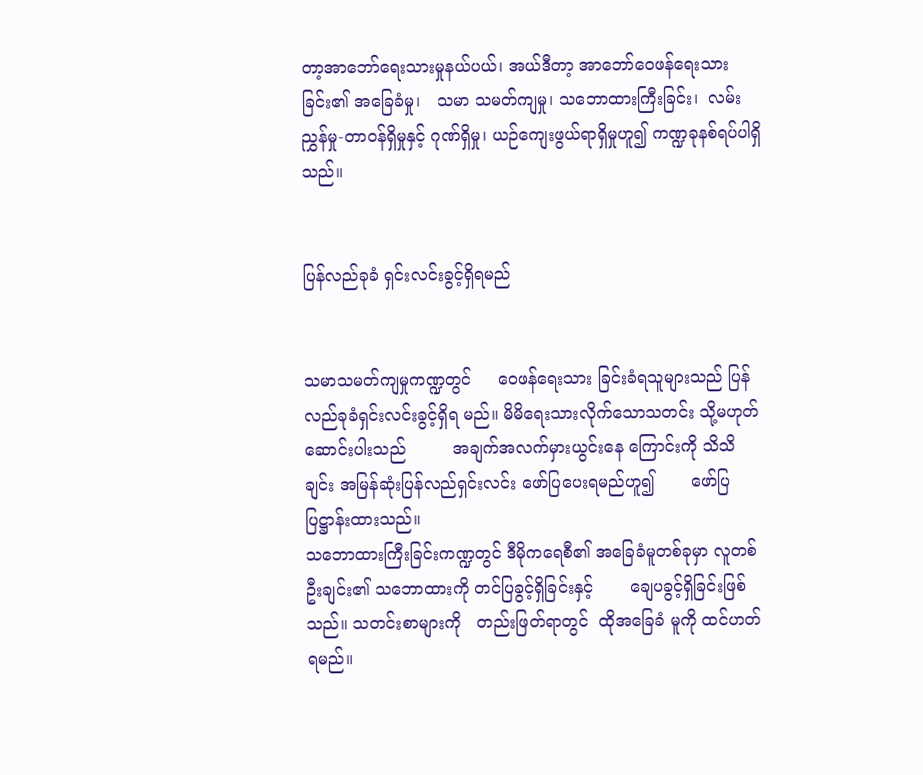တာ့အာဘော်ရေးသားမှုနယ်ပယ်၊ အယ်ဒီတာ့ အာဘော်ဝေဖန်ရေးသားခြင်း၏ အခြေခံမှု၊   သမာ သမတ်ကျမှု၊ သဘောထားကြီးခြင်း၊  လမ်းညွှန်မှု-တာဝန်ရှိမှုနှင့် ဂုဏ်ရှိမှု၊ ယဉ်ကျေးဖွယ်ရာရှိမှုဟူ၍ ကဏ္ဍခုနစ်ရပ်ပါရှိသည်။


ပြန်လည်ခုခံ ရှင်းလင်းခွင့်ရှိရမည်


သမာသမတ်ကျမှုကဏ္ဍတွင်     ဝေဖန်ရေးသား ခြင်းခံရသူများသည် ပြန်လည်ခုခံရှင်းလင်းခွင့်ရှိရ မည်။ မိမိရေးသားလိုက်သောသတင်း သို့မဟုတ် ဆောင်းပါးသည်         အချက်အလက်မှားယွင်းနေ ကြောင်းကို သိသိချင်း အမြန်ဆုံးပြန်လည်ရှင်းလင်း ဖော်ပြပေးရမည်ဟူ၍       ဖော်ပြပြဋ္ဌာန်းထားသည်။
သဘောထားကြီးခြင်းကဏ္ဍတွင် ဒီမိုကရေစီ၏ အခြေခံမူတစ်ခုမှာ လူတစ်ဦးချင်း၏ သဘောထားကို တင်ပြခွင့်ရှိခြင်းနှင့်       ချေပခွင့်ရှိခြင်းဖြစ်သည်။ သတင်းစာများကို   တည်းဖြတ်ရာတွင်  ထိုအခြေခံ မူကို ထင်ဟတ်ရမည်။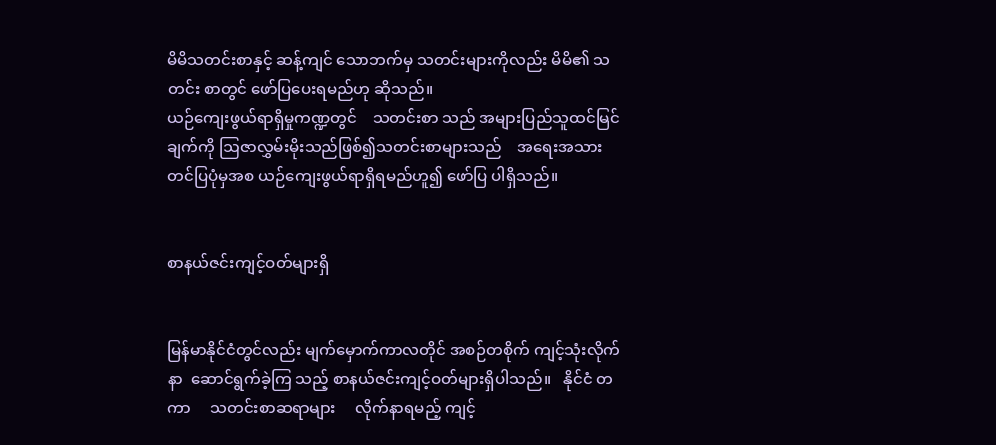မိမိသတင်းစာနှင့် ဆန့်ကျင် သောဘက်မှ သတင်းများကိုလည်း မိမိ၏ သတင်း စာတွင် ဖော်ပြပေးရမည်ဟု ဆိုသည်။
ယဉ်ကျေးဖွယ်ရာရှိမှုကဏ္ဍတွင်    သတင်းစာ သည် အများပြည်သူထင်မြင်ချက်ကို ဩဇာလွှမ်းမိုးသည်ဖြစ်၍သတင်းစာများသည်    အရေးအသား တင်ပြပုံမှအစ ယဉ်ကျေးဖွယ်ရာရှိရမည်ဟူ၍ ဖော်ပြ ပါရှိသည်။


စာနယ်ဇင်းကျင့်ဝတ်များရှိ


မြန်မာနိုင်ငံတွင်လည်း မျက်မှောက်ကာလတိုင် အစဉ်တစိုက် ကျင့်သုံးလိုက်နာ  ဆောင်ရွက်ခဲ့ကြ သည့် စာနယ်ဇင်းကျင့်ဝတ်များရှိပါသည်။   နိုင်ငံ တကာ     သတင်းစာဆရာများ     လိုက်နာရမည့် ကျင့်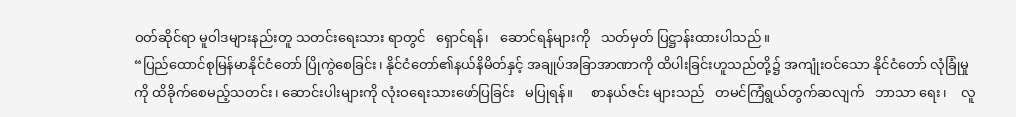ဝတ်ဆိုင်ရာ မူဝါဒများနည်းတူ သတင်းရေးသား ရာတွင်   ရှောင်ရန်၊   ဆောင်ရန်များကို   သတ်မှတ် ပြဋ္ဌာန်းထားပါသည်။
“ပြည်ထောင်စုမြန်မာနိုင်ငံတော် ပြိုကွဲစေခြင်း၊ နိုင်ငံတော်၏နယ်နိမိတ်နှင့် အချုပ်အခြာအာဏာကို ထိပါးခြင်းဟူသည်တို့၌ အကျုံးဝင်သော နိုင်ငံတော် လုံခြုံမှုကို ထိခိုက်စေမည့်သတင်း၊ ဆောင်းပါးများကို လုံးဝရေးသားဖော်ပြခြင်း   မပြုရန်။     စာနယ်ဇင်း များသည်   တမင်ကြံရွယ်တွက်ဆလျက်   ဘာသာ ရေး၊    လူ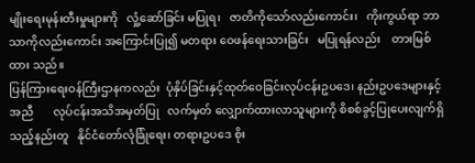မျိုးရေးမုန်းတီးမှုများကို   လှုံ့ဆော်ခြင်း မပြုရ၊   ဇာတိကိုသော်လည်းကောင်း၊   ကိုးကွယ်ရာ ဘာသာကိုလည်းကောင်း အကြောင်းပြု၍ မတရား ဝေဖန်ရေးသားခြင်း   မပြုရန်လည်း    တားမြစ်ထား သည်။
ပြန်ကြားရေးဝန်ကြီးဌာနကလည်း  ပုံနှိပ်ခြင်းနှင့်ထုတ်ဝေခြင်းလုပ်ငန်းဥပဒေ၊ နည်းဥပဒေများနှင့် အညီ       လုပ်ငန်းအသိအမှတ်ပြု   လက်မှတ် လျှောက်ထားလာသူများကို စိစစ်ခွင့်ပြုပေးလျက်ရှိ သည့်နည်းတူ   နိုင်ငံတော်လုံခြုံရေး၊ တရားဥပဒေ စိုး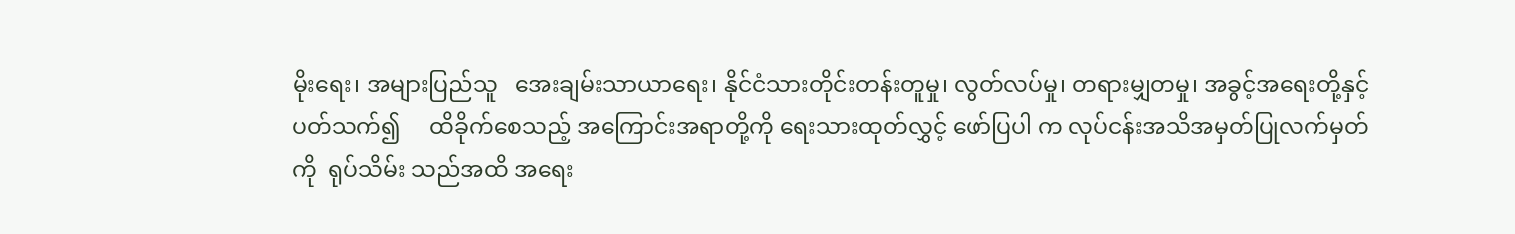မိုးရေး၊ အများပြည်သူ   အေးချမ်းသာယာရေး၊ နိုင်ငံသားတိုင်းတန်းတူမှု၊ လွတ်လပ်မှု၊ တရားမျှတမှု၊ အခွင့်အရေးတို့နှင့်ပတ်သက်၍     ထိခိုက်စေသည့် အကြောင်းအရာတို့ကို ရေးသားထုတ်လွှင့် ဖော်ပြပါ က လုပ်ငန်းအသိအမှတ်ပြုလက်မှတ်ကို  ရုပ်သိမ်း သည်အထိ အရေး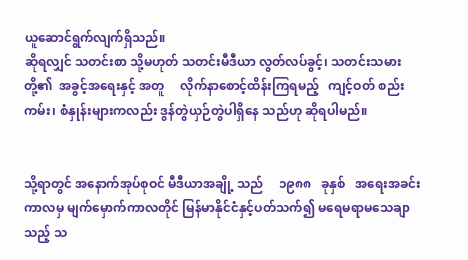ယူဆောင်ရွက်လျက်ရှိသည်။
ဆိုရလျှင် သတင်းစာ သို့မဟုတ် သတင်းမီဒီယာ လွတ်လပ်ခွင့်၊ သတင်းသမားတို့၏  အခွင့်အရေးနှင့် အတူ     လိုက်နာစောင့်ထိန်းကြရမည့်   ကျင့်ဝတ် စည်းကမ်း၊ စံနှုန်းများကလည်း ဒွန်တွဲယှဉ်တွဲပါရှိနေ သည်ဟု ဆိုရပါမည်။


သို့ရာတွင် အနောက်အုပ်စုဝင် မီဒီယာအချို့ သည်     ၁၉၈၈   ခုနှစ်   အရေးအခင်းကာလမှ မျက်မှောက်ကာလတိုင် မြန်မာနိုင်ငံနှင့်ပတ်သက်၍ မရေမရာမသေချာသည့် သ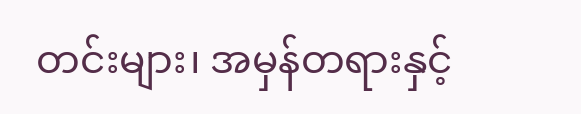တင်းများ၊ အမှန်တရားနှင့်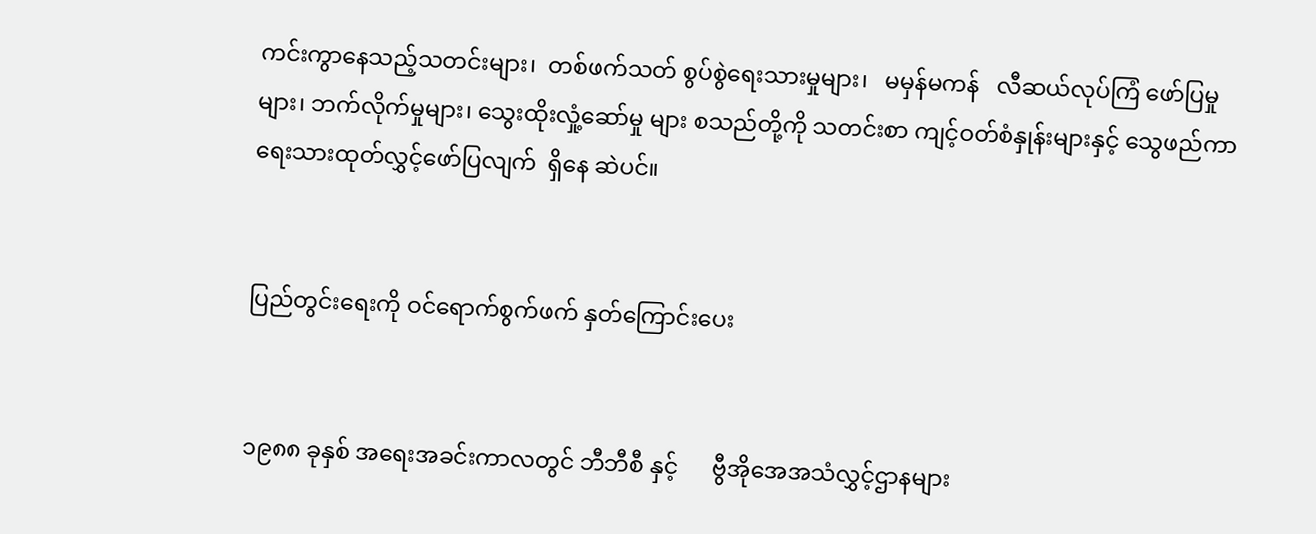ကင်းကွာနေသည့်သတင်းများ၊  တစ်ဖက်သတ် စွပ်စွဲရေးသားမှုများ၊   မမှန်မကန်   လီဆယ်လုပ်ကြံ ဖော်ပြမှုများ၊ ဘက်လိုက်မှုများ၊ သွေးထိုးလှုံ့ဆော်မှု များ စသည်တို့ကို သတင်းစာ ကျင့်ဝတ်စံနှုန်းများနှင့် သွေဖည်ကာ ရေးသားထုတ်လွှင့်ဖော်ပြလျက်  ရှိနေ ဆဲပင်။


ပြည်တွင်းရေးကို ဝင်ရောက်စွက်ဖက် နှတ်ကြောင်းပေး


၁၉၈၈ ခုနှစ် အရေးအခင်းကာလတွင် ဘီဘီစီ နှင့်      ဗွီအိုအေအသံလွှင့်ဌာနများ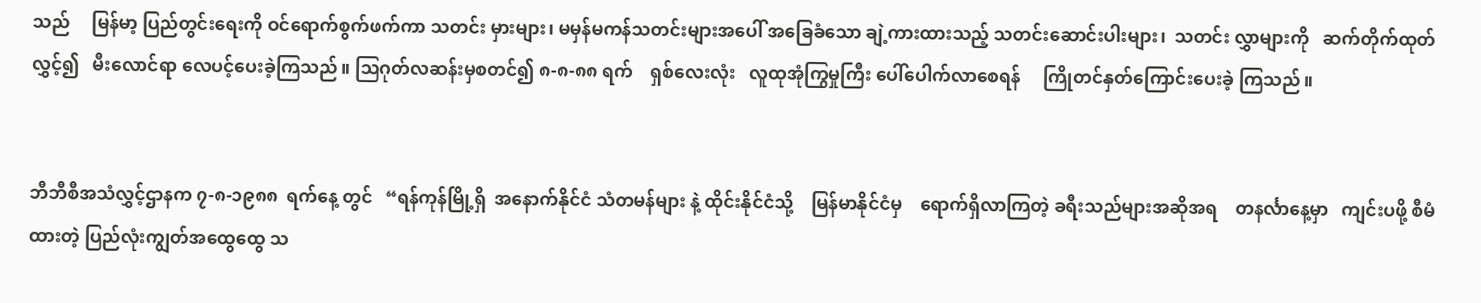သည်     မြန်မာ့ ပြည်တွင်းရေးကို ဝင်ရောက်စွက်ဖက်ကာ သတင်း မှားများ၊ မမှန်မကန်သတင်းများအပေါ် အခြေခံသော ချဲ့ကားထားသည့် သတင်းဆောင်းပါးများ၊  သတင်း လွှာများကို   ဆက်တိုက်ထုတ်လွှင့်၍   မီးလောင်ရာ လေပင့်ပေးခဲ့ကြသည်။ ဩဂုတ်လဆန်းမှစတင်၍ ၈-၈-၈၈ ရက်    ရှစ်လေးလုံး   လူထုအုံကြွမှုကြီး ပေါ်ပေါက်လာစေရန်     ကြိုတင်နှတ်ကြောင်းပေးခဲ့ ကြသည်။


ဘီဘီစီအသံလွှင့်ဌာနက ၇-၈-၁၉၈၈  ရက်နေ့ တွင်   “ရန်ကုန်မြို့ရှိ  အနောက်နိုင်ငံ သံတမန်များ နဲ့ ထိုင်းနိုင်ငံသို့    မြန်မာနိုင်ငံမှ    ရောက်ရှိလာကြတဲ့ ခရီးသည်များအဆိုအရ    တနင်္လာနေ့မှာ   ကျင်းပဖို့ စီမံထားတဲ့ ပြည်လုံးကျွတ်အထွေထွေ သ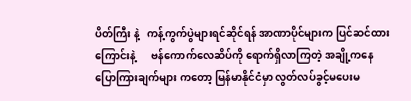ပိတ်ကြီး နဲ့   ကန့်ကွက်ပွဲများရင်ဆိုင်ရန် အာဏာပိုင်များက ပြင်ဆင်ထားကြောင်းနဲ့      ဗန်ကောက်လေဆိပ်ကို ရောက်ရှိလာကြတဲ့ အချို့ကနေ ပြောကြားချက်များ ကတော့ မြန်မာနိုင်ငံမှာ လွတ်လပ်ခွင့်မပေးမ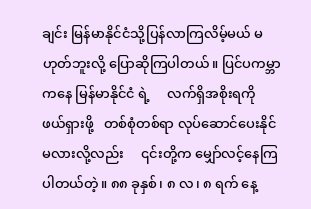ချင်း မြန်မာနိုင်ငံသို့ပြန်လာကြလိမ့်မယ် မဟုတ်ဘူးလို့ ပြောဆိုကြပါတယ်။ ပြင်ပကမ္ဘာကနေ မြန်မာနိုင်ငံ ရဲ့     လက်ရှိအစိုးရကို    ဖယ်ရှားဖို့   တစ်စုံတစ်ရာ လုပ်ဆောင်ပေးနိုင်မလားလို့လည်း     ၎င်းတို့က မျှော်လင့်နေကြပါတယ်တဲ့။ ၈၈ ခုနှစ်၊ ၈ လ၊ ၈ ရက် နေ့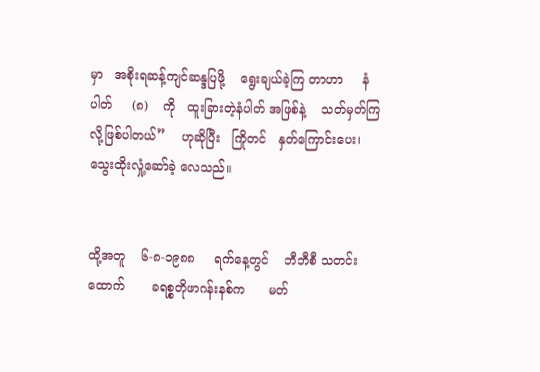မှာ   အစိုးရဆန့်ကျင်ဆန္ဒပြဖို့    ရွေးချယ်ခဲ့ကြ တာဟာ     နံပါတ်     (၈)    ကို   ထူးခြားတဲ့နံပါတ် အဖြစ်နဲ့    သတ်မှတ်ကြလို့ဖြစ်ပါတယ်”    ဟုဆိုပြီး   ကြိုတင်   နှတ်ကြောင်းပေး၊   သွေးထိုးလှုံ့ဆော်ခဲ့ လေသည်။


ထို့အတူ    ၆-၈-၁၉၈၈     ရက်နေ့တွင်    ဘီဘီစီ သတင်းထောက်       ခရစ္စတိုဖာဂန်းနစ်က      မတ်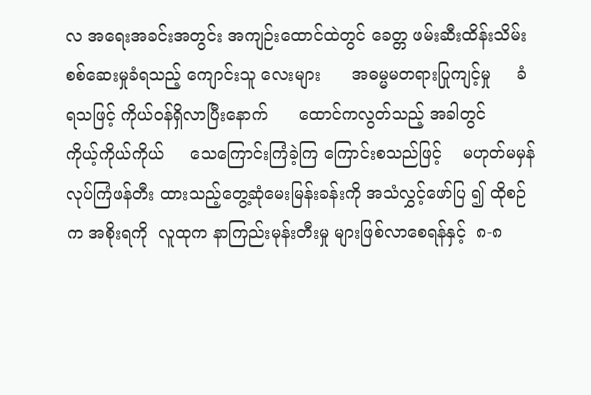လ အရေးအခင်းအတွင်း အကျဉ်းထောင်ထဲတွင် ခေတ္တ ဖမ်းဆီးထိန်းသိမ်းစစ်ဆေးမှုခံရသည့် ကျောင်းသူ လေးများ      အဓမ္မမတရားပြုကျင့်မှု     ခံရသဖြင့် ကိုယ်ဝန်ရှိလာပြီးနောက်      ထောင်ကလွတ်သည့် အခါတွင်        ကိုယ့်ကိုယ်ကိုယ်     သေကြောင်းကြံခဲ့ကြ ကြောင်းစသည်ဖြင့်    မဟုတ်မမှန်   လုပ်ကြံဖန်တီး ထားသည့်တွေ့ဆုံမေးမြန်းခန်းကို အသံလွှင့်ဖော်ပြ ၍ ထိုစဉ်က အစိုးရကို  လူထုက နာကြည်းမုန်းတီးမှု များဖြစ်လာစေရန်နှင့်  ၈-၈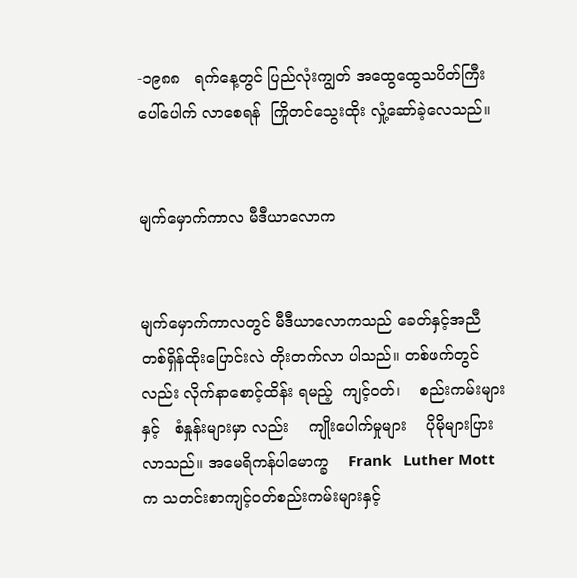-၁၉၈၈   ရက်နေ့တွင် ပြည်လုံးကျွတ် အထွေထွေသပိတ်ကြီး ပေါ်ပေါက် လာစေရန်  ကြိုတင်သွေးထိုး လှုံ့ဆော်ခဲ့လေသည်။


မျက်မှောက်ကာလ မီဒီယာလောက


မျက်မှောက်ကာလတွင် မီဒီယာလောကသည် ခေတ်နှင့်အညီ တစ်ရှိန်ထိုးပြောင်းလဲ တိုးတက်လာ ပါသည်။ တစ်ဖက်တွင်လည်း လိုက်နာစောင့်ထိန်း ရမည့်  ကျင့်ဝတ်၊    စည်းကမ်းများနှင့်   စံနှုန်းများမှာ လည်း    ကျိုးပေါက်မှုများ    ပိုမိုများပြားလာသည်။ အမေရိကန်ပါမောက္ခ    Frank   Luther Mott  က သတင်းစာကျင့်ဝတ်စည်းကမ်းများနှင့်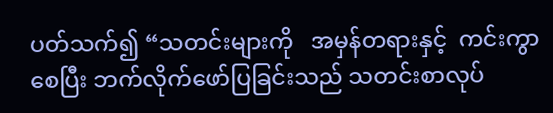ပတ်သက်၍ “သတင်းများကို   အမှန်တရားနှင့်  ကင်းကွာစေပြီး ဘက်လိုက်ဖော်ပြခြင်းသည် သတင်းစာလုပ်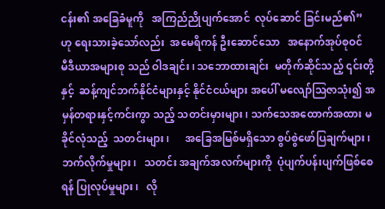ငန်း၏ အခြေခံမူကို   အကြည်ညိုပျက်အောင်  လုပ်ဆောင် ခြင်းမည်၏”  ဟု ရေးသားခဲ့သော်လည်း  အမေရိကန် ဦးဆောင်သော   အနောက်အုပ်စုဝင်  မီဒီယာအများစု သည် ဝါဒချင်း၊ သဘောထားချင်း  မတိုက်ဆိုင်သည့် ၎င်းတို့နှင့်  ဆန့်ကျင်ဘက်နိုင်ငံများနှင့် နိုင်ငံငယ်များ အပေါ် မလျော်ဩဇာသုံး၍ အမှန်တရားနှင့်ကင်းကွာ သည့် သတင်းမှားများ၊ သက်သေအထောက်အထား မခိုင်လုံသည့်  သတင်းများ၊      အခြေအမြစ်မရှိသော စွပ်စွဲဖော်ပြချက်များ၊    ဘက်လိုက်မှုများ၊   သတင်း အချက်အလက်များကို  ပုံပျက်ပန်းပျက်ဖြစ်စေရန် ပြုလုပ်မှုများ၊   လို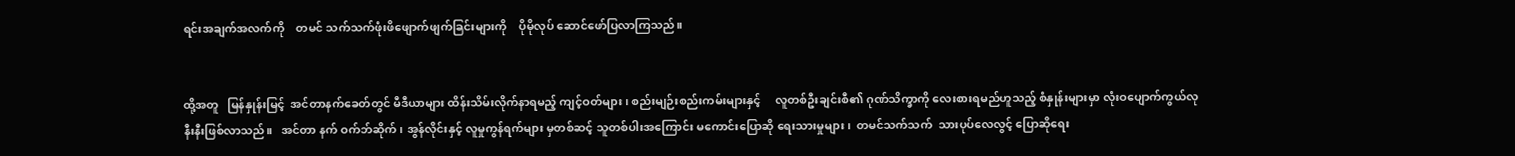ရင်းအချက်အလက်ကို    တမင် သက်သက်ဖုံးဖိဖျောက်ဖျက်ခြင်းများကို    ပိုမိုလုပ် ဆောင်ဖော်ပြလာကြသည်။


ထို့အတူ   မြန်နှုန်းမြင့်  အင်တာနက်ခေတ်တွင် မီဒီယာများ ထိန်းသိမ်းလိုက်နာရမည့် ကျင့်ဝတ်များ၊ စည်းမျဉ်းစည်းကမ်းများနှင့်     လူတစ်ဦးချင်းစီ၏ ဂုဏ်သိက္ခာကို လေးစားရမည်ဟူသည့် စံနှုန်းများမှာ လုံးဝပျောက်ကွယ်လုနီးနီးဖြစ်လာသည်။   အင်တာ နက် ဝက်ဘ်ဆိုက်၊ အွန်လိုင်းနှင့် လူမှုကွန်ရက်များ မှတစ်ဆင့် သူတစ်ပါးအကြောင်း မကောင်းပြောဆို ရေးသားမှုများ၊  တမင်သက်သက်  သားပုပ်လေလွင့် ပြောဆိုရေး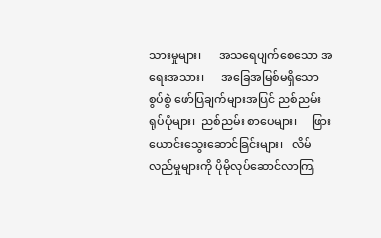သားမှုများ၊      အသရေပျက်စေသော အရေးအသား၊      အခြေအမြစ်မရှိသော      စွပ်စွဲ ဖော်ပြချက်များအပြင် ညစ်ညမ်းရုပ်ပုံများ၊  ညစ်ညမ်း စာပေများ၊     ဖြားယောင်းသွေးဆောင်ခြင်းများ၊   လိမ်လည်မှုများကို ပိုမိုလုပ်ဆောင်လာကြ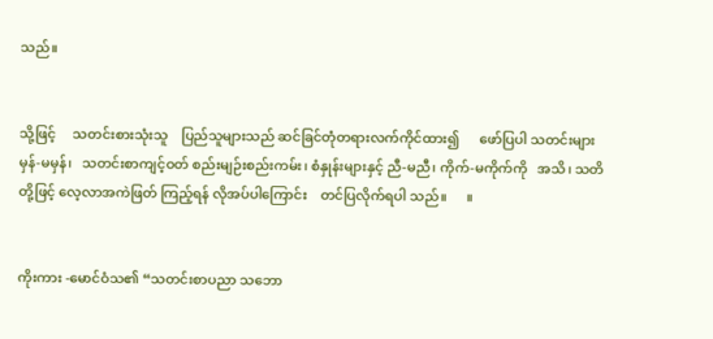သည်။


သို့ဖြင့်     သတင်းစားသုံးသူ    ပြည်သူများသည် ဆင်ခြင်တုံတရားလက်ကိုင်ထား၍      ဖော်ပြပါ သတင်းများ    မှန်-မမှန်၊   သတင်းစာကျင့်ဝတ် စည်းမျဉ်းစည်းကမ်း၊ စံနှုန်းများနှင့် ညီ-မညီ၊ ကိုက်-မကိုက်ကို   အသိ၊ သတိတို့ဖြင့် လေ့လာအကဲဖြတ် ကြည့်ရန် လိုအပ်ပါကြောင်း    တင်ပြလိုက်ရပါ သည်။      ။


ကိုးကား -မောင်ဝံသ၏ “သတင်းစာပညာ သဘော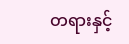တရားနှင့်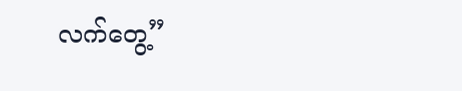လက်တွေ့”